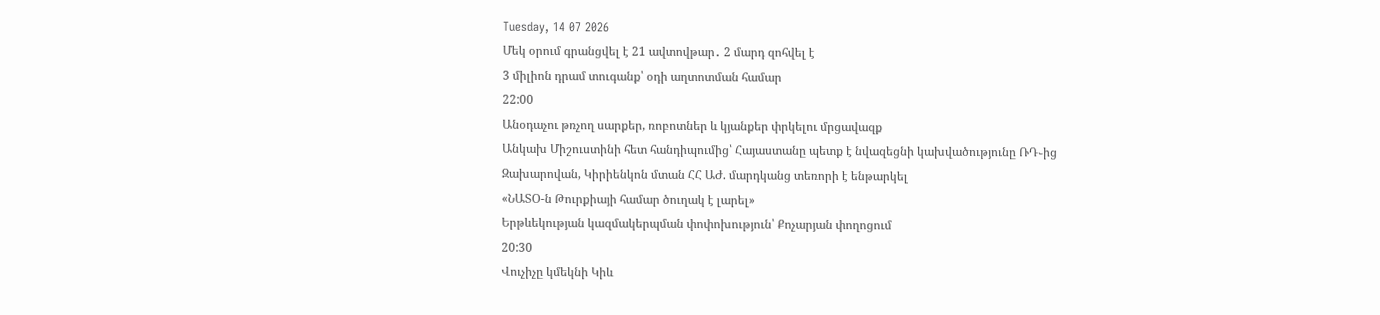Tuesday, 14 07 2026
Մեկ օրում գրանցվել է 21 ավտովթար․ 2 մարդ զոհվել է
3 միլիոն դրամ տուգանք՝ օդի աղտոտման համար
22:00
Անօդաչու թռչող սարքեր, ռոբոտներ և կյանքեր փրկելու մրցավազք
Անկախ Միշուստինի հետ հանդիպումից՝ Հայաստանը պետք է նվազեցնի կախվածությունը ՌԴ֊ից
Զախարովան, Կիրիենկոն մտան ՀՀ ԱԺ. մարդկանց տեռորի է ենթարկել
«ՆԱՏՕ-ն Թուրքիայի համար ծուղակ է լարել»
Երթևեկության կազմակերպման փոփոխություն՝ Քոչարյան փողոցում
20:30
Վուչիչը կմեկնի Կիև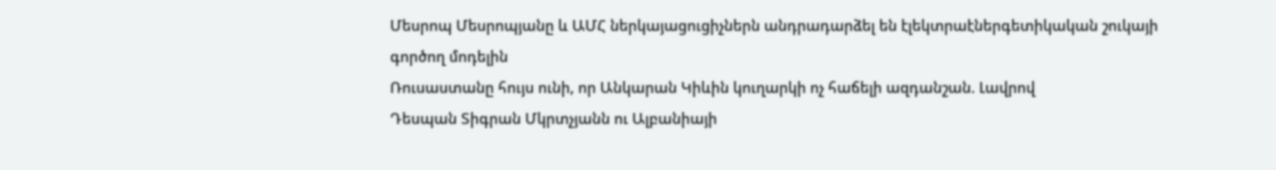Մեսրոպ Մեսրոպյանը և ԱՄՀ ներկայացուցիչներն անդրադարձել են էլեկտրաէներգետիկական շուկայի գործող մոդելին
Ռուսաստանը հույս ունի, որ Անկարան Կիևին կուղարկի ոչ հաճելի ազդանշան. Լավրով
Դեսպան Տիգրան Մկրտչյանն ու Ալբանիայի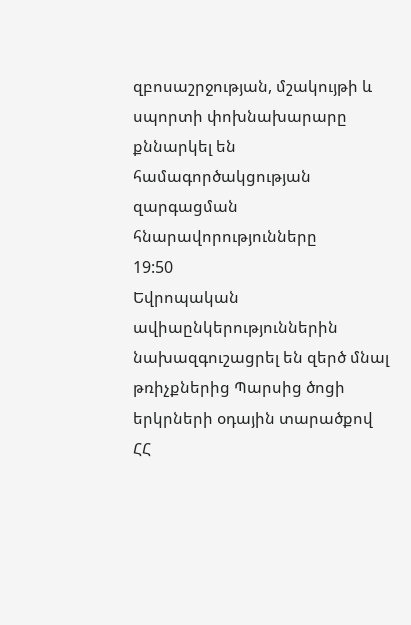զբոսաշրջության, մշակույթի և սպորտի փոխնախարարը քննարկել են համագործակցության զարգացման հնարավորությունները
19:50
Եվրոպական ավիաընկերություններին նախազգուշացրել են զերծ մնալ թռիչքներից Պարսից ծոցի երկրների օդային տարածքով
ՀՀ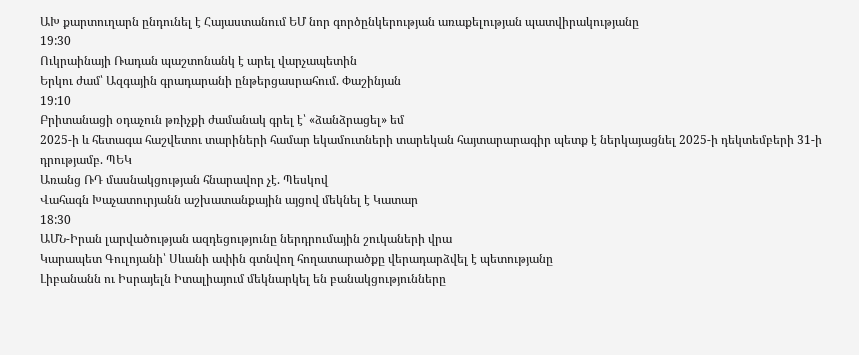ԱԽ քարտուղարն ընդունել է Հայաստանում ԵՄ նոր գործընկերության առաքելության պատվիրակությանը
19:30
Ուկրաինայի Ռադան պաշտոնանկ է արել վարչապետին
Երկու ժամ՝ Ազգային գրադարանի ընթերցասրահում. Փաշինյան
19:10
Բրիտանացի օդաչուն թռիչքի ժամանակ գրել է՝ «ձանձրացել» եմ
2025-ի և հետագա հաշվետու տարիների համար եկամուտների տարեկան հայտարարագիր պետք է ներկայացնել 2025-ի դեկտեմբերի 31-ի դրությամբ. ՊԵԿ
Առանց ՌԴ մասնակցության հնարավոր չէ. Պեսկով
Վահագն Խաչատուրյանն աշխատանքային այցով մեկնել է Կատար
18:30
ԱՄՆ-Իրան լարվածության ազդեցությունը ներդրումային շուկաների վրա
Կարապետ Գուլոյանի՝ Սևանի ափին գտնվող հողատարածքը վերադարձվել է պետությանը
Լիբանանն ու Իսրայելն Իտալիայում մեկնարկել են բանակցությունները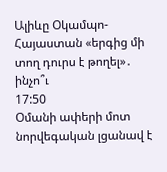Ալիևը Օկամպո-Հայաստան «երգից մի տող դուրս է թողել»․ ինչո՞ւ
17:50
Օմանի ափերի մոտ նորվեգական լցանավ է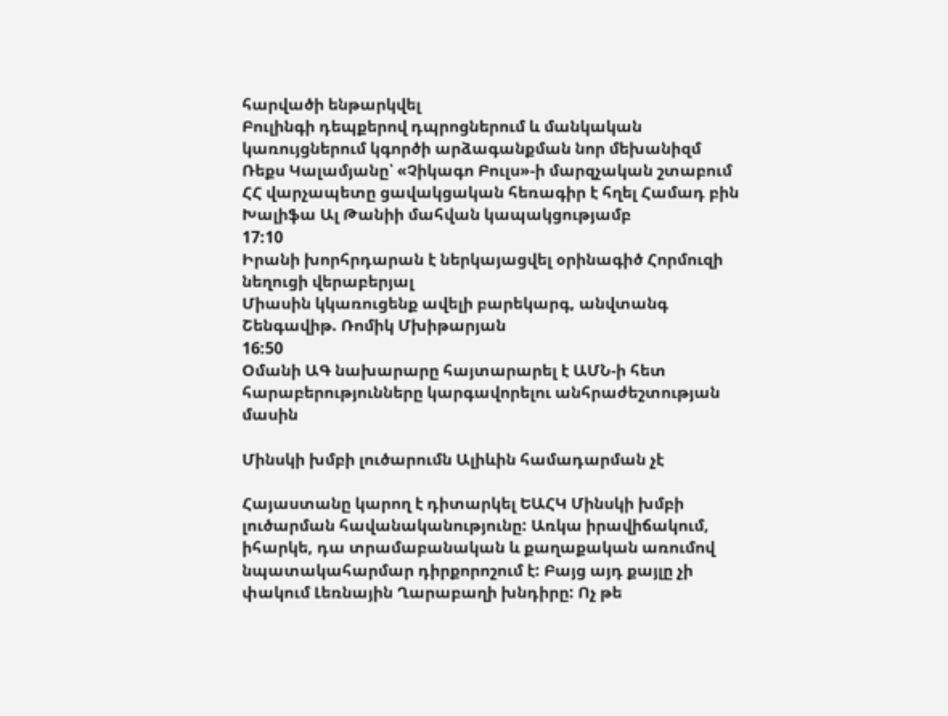հարվածի ենթարկվել
Բուլինգի դեպքերով դպրոցներում և մանկական կառույցներում կգործի արձագանքման նոր մեխանիզմ
Ռեքս Կալամյանը՝ «Չիկագո Բուլս»-ի մարզչական շտաբում
ՀՀ վարչապետը ցավակցական հեռագիր է հղել Համադ բին Խալիֆա Ալ Թանիի մահվան կապակցությամբ
17:10
Իրանի խորհրդարան է ներկայացվել օրինագիծ Հորմուզի նեղուցի վերաբերյալ
Միասին կկառուցենք ավելի բարեկարգ, անվտանգ Շենգավիթ. Ռոմիկ Մխիթարյան
16:50
Օմանի ԱԳ նախարարը հայտարարել է ԱՄՆ-ի հետ հարաբերությունները կարգավորելու անհրաժեշտության մասին

Մինսկի խմբի լուծարումն Ալիևին համադարման չէ

Հայաստանը կարող է դիտարկել ԵԱՀԿ Մինսկի խմբի լուծարման հավանականությունը: Առկա իրավիճակում, իհարկե, դա տրամաբանական և քաղաքական առումով նպատակահարմար դիրքորոշում է: Բայց այդ քայլը չի փակում Լեռնային Ղարաբաղի խնդիրը: Ոչ թե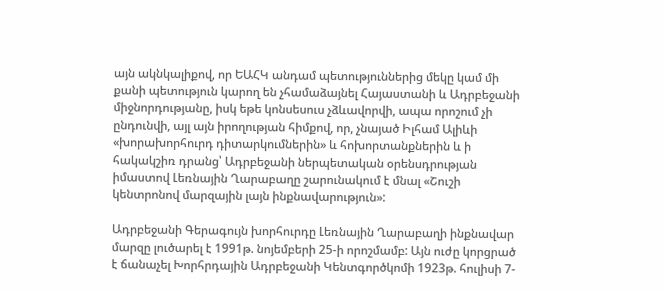այն ակնկալիքով, որ ԵԱՀԿ անդամ պետություններից մեկը կամ մի քանի պետություն կարող են չհամաձայնել Հայաստանի և Ադրբեջանի միջնորդությանը, իսկ եթե կոնսեսուս չձևավորվի, ապա որոշում չի ընդունվի, այլ այն իրողության հիմքով, որ, չնայած Իլհամ Ալիևի «խորախորհուրդ դիտարկումներին» և հոխորտանքներին և ի հակակշիռ դրանց՝ Ադրբեջանի ներպետական օրենսդրության իմաստով Լեռնային Ղարաբաղը շարունակում է մնալ «Շուշի կենտրոնով մարզային լայն ինքնավարություն»:

Ադրբեջանի Գերագույն խորհուրդը Լեռնային Ղարաբաղի ինքնավար մարզը լուծարել է 1991թ. նոյեմբերի 25-ի որոշմամբ: Այն ուժը կորցրած է ճանաչել Խորհրդային Ադրբեջանի Կենտգործկոմի 1923թ. հուլիսի 7-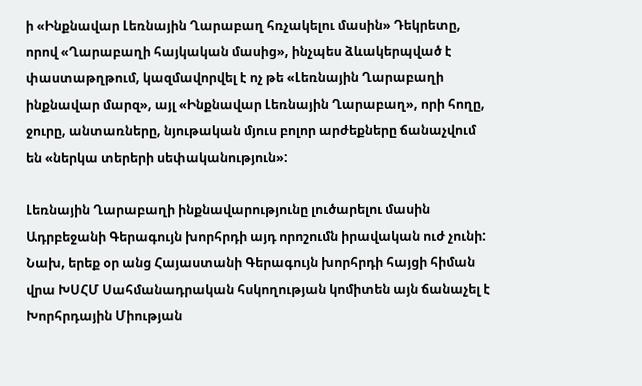ի «Ինքնավար Լեռնային Ղարաբաղ հռչակելու մասին» Դեկրետը, որով «Ղարաբաղի հայկական մասից», ինչպես ձևակերպված է փաստաթղթում, կազմավորվել է ոչ թե «Լեռնային Ղարաբաղի ինքնավար մարզ», այլ «Ինքնավար Լեռնային Ղարաբաղ», որի հողը, ջուրը, անտառները, նյութական մյուս բոլոր արժեքները ճանաչվում են «ներկա տերերի սեփականություն»:

Լեռնային Ղարաբաղի ինքնավարությունը լուծարելու մասին Ադրբեջանի Գերագույն խորհրդի այդ որոշումն իրավական ուժ չունի: Նախ, երեք օր անց Հայաստանի Գերագույն խորհրդի հայցի հիման վրա ԽՍՀՄ Սահմանադրական հսկողության կոմիտեն այն ճանաչել է Խորհրդային Միության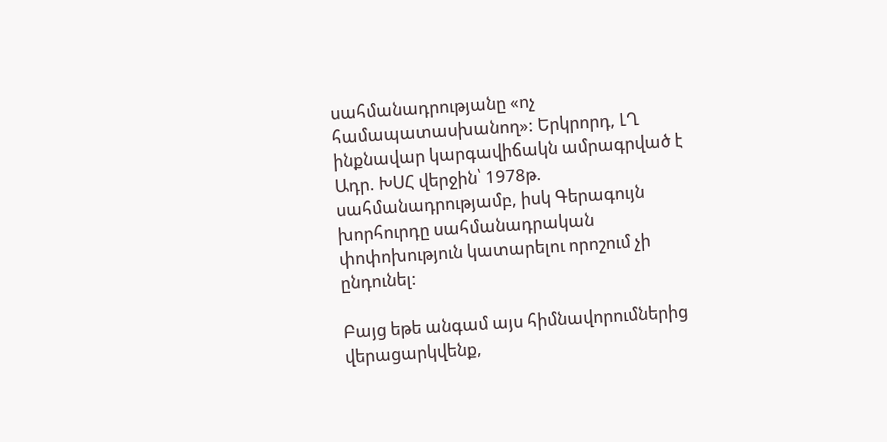սահմանադրությանը «ոչ համապատասխանող»: Երկրորդ, ԼՂ ինքնավար կարգավիճակն ամրագրված է Ադր. ԽՍՀ վերջին՝ 1978թ. սահմանադրությամբ, իսկ Գերագույն խորհուրդը սահմանադրական փոփոխություն կատարելու որոշում չի ընդունել:

Բայց եթե անգամ այս հիմնավորումներից վերացարկվենք,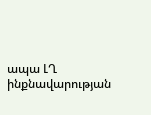ապա ԼՂ ինքնավարության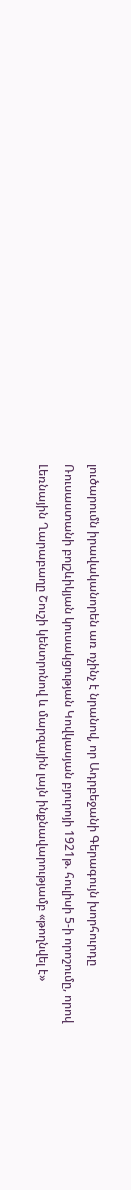լուծարումն իրավականորեն առ ոչինչ է նրանով, որ Ադրբեջանի Գերագույն խորհուրդը Ռուսաստանի բոլշևիկյան կուսակցության Կովկասյան բյուրոյի 1921թ. հուլիսի 5-ի որոշումը, որով Լեռնային Ղարաբաղը Շուշի կենտրոնով և մարզային լայն ինքնավարությամբ «թողնվել է»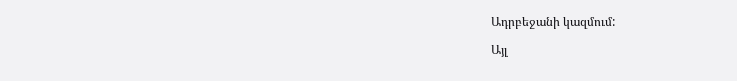Ադրբեջանի կազմում:

Այլ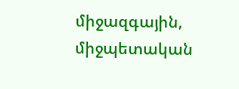միջազգային, միջպետական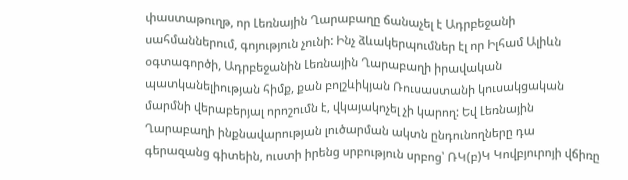փաստաթուղթ, որ Լեռնային Ղարաբաղը ճանաչել է Ադրբեջանի սահմաններում, գոյություն չունի: Ինչ ձևակերպումներ էլ որ Իլհամ Ալիևն օգտագործի, Ադրբեջանին Լեռնային Ղարաբաղի իրավական պատկանելիության հիմք, քան բոլշևիկյան Ռուսաստանի կուսակցական մարմնի վերաբերյալ որոշումն է, վկայակոչել չի կարող: Եվ Լեռնային Ղարաբաղի ինքնավարության լուծարման ակտն ընդունողները դա գերազանց գիտեին, ուստի իրենց սրբություն սրբոց՝ ՌԿ(բ)Կ Կովբյուրոյի վճիռը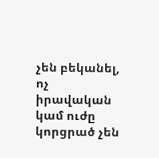չեն բեկանել, ոչ իրավական կամ ուժը կորցրած չեն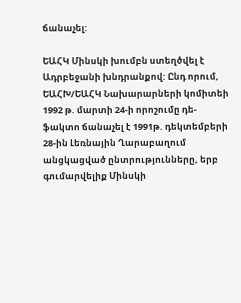ճանաչել:

ԵԱՀԿ Մինսկի խումբն ստեղծվել է Ադրբեջանի խնդրանքով: Ընդ որում, ԵԱՀԽ/ԵԱՀԿ Նախարարների կոմիտեի 1992 թ. մարտի 24-ի որոշումը դե-ֆակտո ճանաչել է 1991թ. դեկտեմբերի 28-ին Լեռնային Ղարաբաղում անցկացված ընտրությունները, երբ գումարվելիք Մինսկի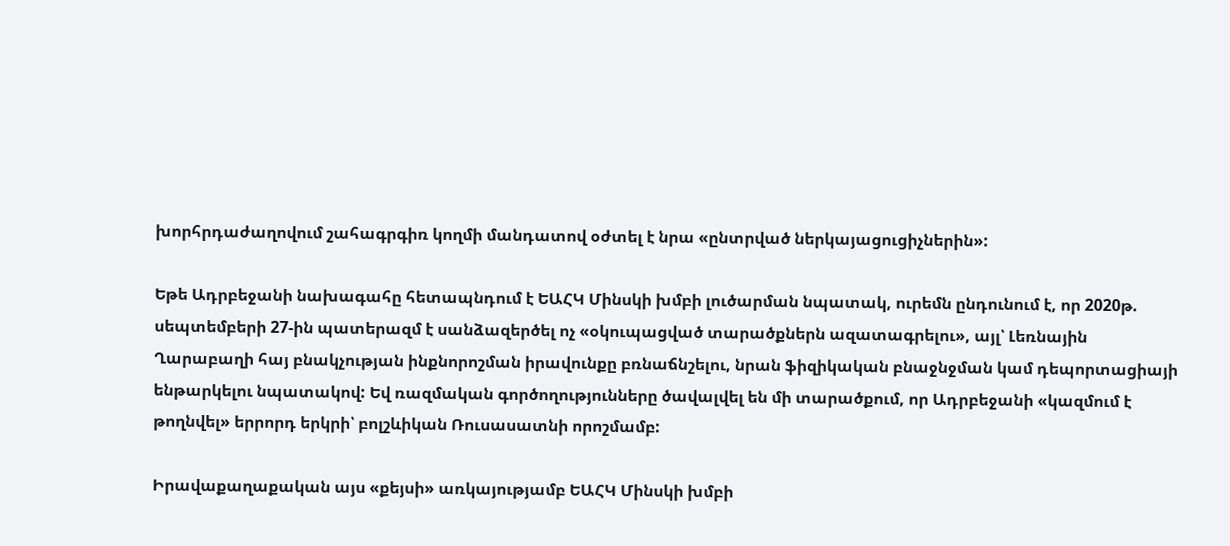խորհրդաժաղովում շահագրգիռ կողմի մանդատով օժտել է նրա «ընտրված ներկայացուցիչներին»:

Եթե Ադրբեջանի նախագահը հետապնդում է ԵԱՀԿ Մինսկի խմբի լուծարման նպատակ, ուրեմն ընդունում է, որ 2020թ. սեպտեմբերի 27-ին պատերազմ է սանձազերծել ոչ «օկուպացված տարածքներն ազատագրելու», այլ՝ Լեռնային Ղարաբաղի հայ բնակչության ինքնորոշման իրավունքը բռնաճնշելու, նրան ֆիզիկական բնաջնջման կամ դեպորտացիայի ենթարկելու նպատակով: Եվ ռազմական գործողությունները ծավալվել են մի տարածքում, որ Ադրբեջանի «կազմում է թողնվել» երրորդ երկրի՝ բոլշևիկան Ռուսասատնի որոշմամբ:

Իրավաքաղաքական այս «քեյսի» առկայությամբ ԵԱՀԿ Մինսկի խմբի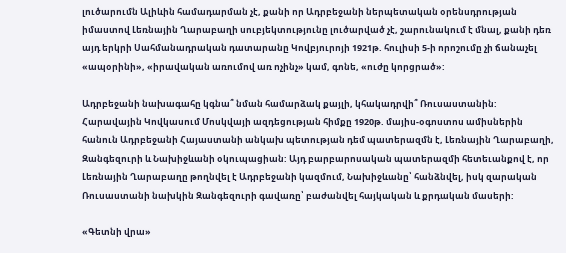լուծարումն Ալիևին համադարման չէ, քանի որ Ադրբեջանի ներպետական օրենսդրության իմաստով Լեռնային Ղարաբաղի սուբյեկտությունը լուծարված չէ, շարունակում է մնալ, քանի դեռ այդ երկրի Սահմանադրական դատարանը Կովբյուրոյի 1921թ. հուլիսի 5-ի որոշումը չի ճանաչել «ապօրինի», «իրավական առումով առ ոչինչ» կամ, գոնե, «ուժը կորցրած»:

Ադրբեջանի նախագահը կգնա՞ նման համարձակ քայլի, կհակադրվի՞ Ռուսաստանին: Հարավային Կովկասում Մոսկվայի ազդեցության հիմքը 1920թ. մայիս-օգոստոս ամիսներին հանուն Ադրբեջանի Հայաստանի անկախ պետության դեմ պատերազմն է, Լեռնային Ղարաբաղի, Զանգեզուրի և Նախիջևանի օկուպացիան: Այդ բարբարոսական պատերազմի հետեւանքով է, որ Լեռնային Ղարաբաղը թողնվել է Ադրբեջանի կազմում, Նախիջևանը՝ հանձնվել, իսկ զարական Ռուսաստանի նախկին Զանգեզուրի գավառը՝ բաժանվել հայկական և քրդական մասերի:

«Գետնի վրա»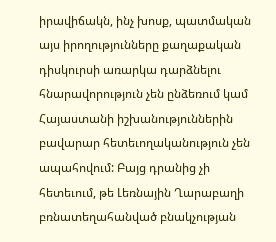իրավիճակն, ինչ խոսք, պատմական այս իրողությունները քաղաքական դիսկուրսի առարկա դարձնելու հնարավորություն չեն ընձեռում կամ Հայաստանի իշխանություններին բավարար հետեւողականություն չեն ապահովում: Բայց դրանից չի հետեւում, թե Լեռնային Ղարաբաղի բռնատեղահանված բնակչության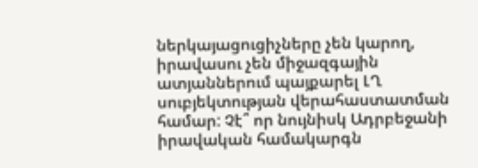ներկայացուցիչները չեն կարող, իրավասու չեն միջազգային ատյաններում պայքարել ԼՂ սուբյեկտության վերահաստատման համար: Չէ՞ որ նույնիսկ Ադրբեջանի իրավական համակարգն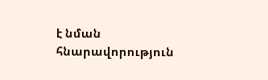է նման հնարավորություն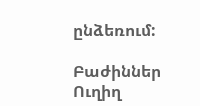ընձեռում:

Բաժիններ
Ուղիղ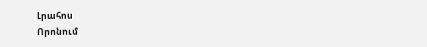Լրահոս
Որոնում